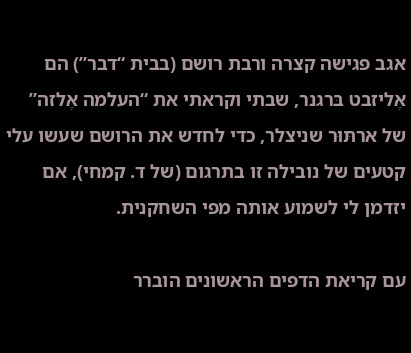אגב פגישה קצרה ורבת רושם (בבית “דבר”) הם אֶליזבט בּרגנר, שבתי וקראתי את “העלמה אֶלזה” של ארתּוּר שניצלר, כדי לחדש את הרושם שעשו עלי קטעים של נובילה זו בתרגום (של ד. קמחי), אם יזדמן לי לשמוע אותה מפי השחקנית.

עם קריאת הדפים הראשונים הוברר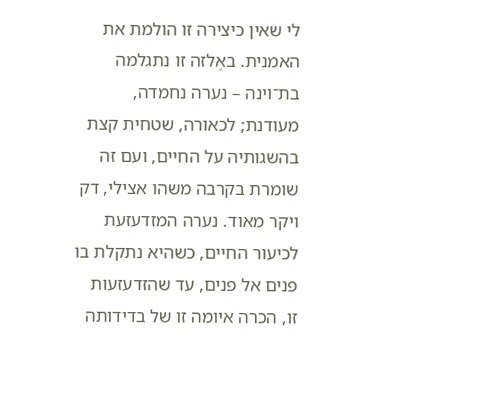לי שאין כיצירה זו הולמת את האמנית. באֶלזה זו נתגלמה בת־וינה – נערה נחמדה, מעודנת; לכאורה, שטחית קצת בהשגותיה על החיים, ועם זה שומרת בקרבה משהו אצילי, דק ויקר מאוד. נערה המזדעזעת לכיעור החיים, כשהיא נתקלת בו פנים אל פנים, עד שהזדעזעות זו, הכרה איומה זו של בדידותה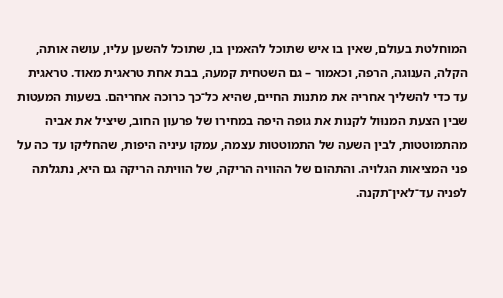המוחלטת בעולם, שאין בו איש שתוכל להאמין בו, שתוכל להשען עליו, עושה אותה, הקלה, הענוגה, הרפה, וכאמור – גם השטחית קמעה, בבת אחת טראגית מאוד. טראגית עד כדי להשליך אחריה את מתנות החיים, שהיא כל־כך כרוכה אחריהם. בשעות המעטות שבין הצעת המנוּול לקנות את גופה היפה במחירו של פרעון החוב, שיציל את אביה מהתמוטטות, לבין השעה של התמוטטות עצמה, עמקו עיניה היפות, שהחליקו עד כה על פני המציאות הגלויה. והתהום של ההוויה הריקה, של הוויתה הריקה גם היא, נתגלתה לפניה עד־לאין־תקנה.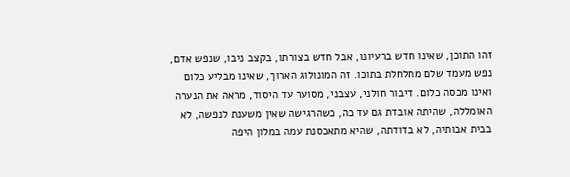זהו התוכן, שאינו חדש ברעיונו, אבל חדש בצורתו, בקצב ניבו, שנפש אדם, נפש מעמד שלם מחלחלת בתוכו. זה המונולוג הארוך, שאינו מבליע כלום ואינו מכסה כלום. דיבור חולני, עצבני, מסוער עד היסוד, מראה את הנערה האומללה, שהיתה אובדת גם עד כה, כשהרגישה שאין משענת לנפשה, לא בבית אבותיה, לא בדודתה, שהיא מתאכסנת עמה במלון היפה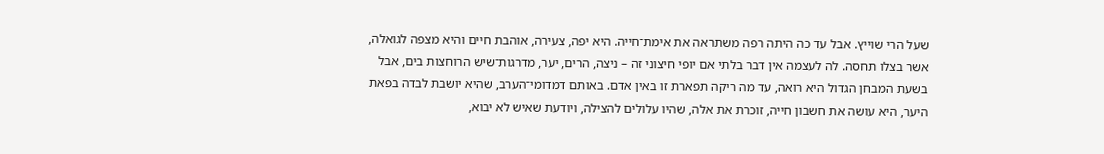שעל הרי שוייץ. אבל עד כה היתה רפה משתראה את אימת־חייה. היא יפה, צעירה, אוהבת חיים והיא מצפה לגואלה, אשר בצלו תחסה. לה לעצמה אין דבר בלתי אם יופי חיצוני זה – ניצה, הרים, יער, מדרגות־שיש הרוחצות בים, אבל בשעת המבחן הגדול היא רואה, עד מה ריקה תפארת זו באין אדם. באותם דמדומי־הערב, שהיא יושבת לבדה בפאת היער, היא עושה את חשבון חייה, זוכרת את אלה, שהיו עלולים להצילה, ויודעת שאיש לא יבוא,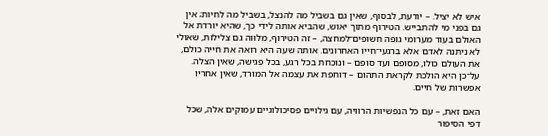איש לא יציל. – יודעת, לבסוף, שאין גם בשביל מה להנצל, בשביל מה לחיות; אין גם בפני מי להתבייש. הטירוף מתוך יאוש, שהביא אותה לידי כך, שהיא יורדת אל האולם בעוד מערומי גופה חשופים־למחצה, – זה הטירוף, מלוּוה גם צלילות, שאולי לא ניתנה לאדם אלא ברגעי־חייו האחרונים. אותה שעה היא רואה את חייה כולם, את העולם כולו, מסופם ועד סופם – ונוכחת בכל רגע, בכל פגישה, שאין הצלה. על־כן היא הולכת לקראת התהום – דוחפת את עצמה אל המורד, שאין אחריו אפשרות של חיים.

האם זאת, – עם כל הנפשיות הרוויה, עם גילויים פסיכולוגיים עמוקים אלה, שכל דפי הסיפור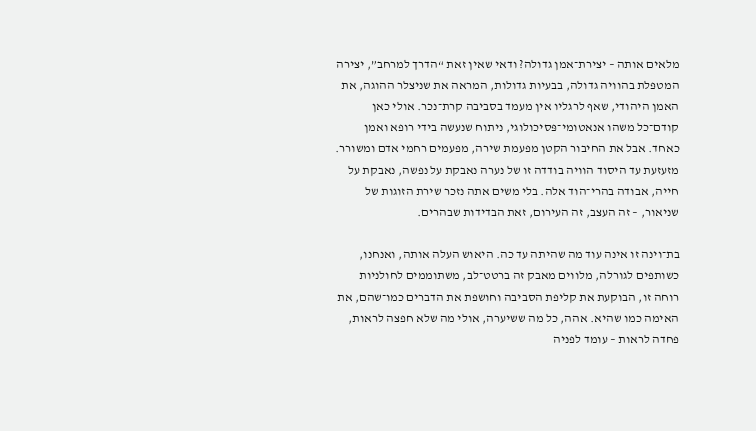מלאים אותה – יצירת־אמן גדולה? ודאי שאין זאת “הדרך למרחב”, יצירה המטפּלת בהוויה גדולה, בבעיות גדולות, המראה את שניצלר ההוגה, את האמן היהודי, שאף לרגליו אין מעמד בסביבה קרת־נכר. אולי כאן קודם־כל משהו אנאטומי־פּסיכולוגי, ניתוח שנעשה בידי רופא ואמן כאחד. אבל את החיבור הקטן מפעמת שירה, מפעמים רחמי אדם ומשורר. מזעזעת עד היסוד הוויה בודדה זו של נערה נאבקת על נפשה, נאבקת על חייה, אבודה בהרי־הוד אלה. בלי משים אתה נזכר שירת הזוגות של שניאור, – זה העצב, זה העירום, זאת הבדידות שבהרים.

בת־וינה זו אינה עוד מה שהיתה עד כה. היאוש העלה אותה, ואנחנו, כשותפים לגורלה, מלווים מאבק זה ברטט־לב, משתוממים לחולניות רוחה זו, הבוקעת את קליפת הסביבה וחושפת את הדברים כמו־שהם, את האימה כמו שהיא. אהה, כל מה ששיערה, אולי מה שלא חפצה לראות, פחדה לראות – עומד לפניה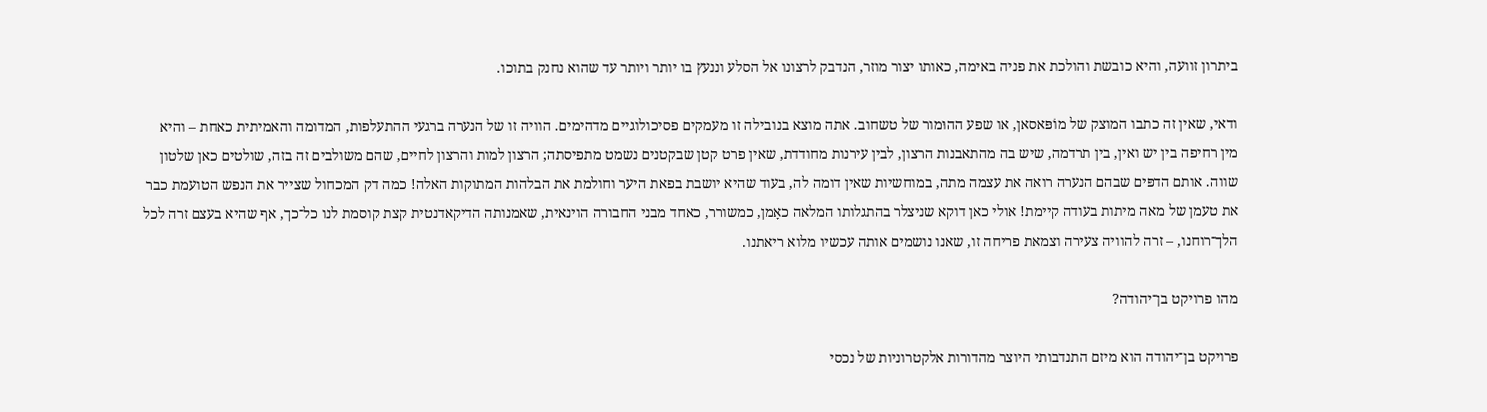ביתרון זוועה, והיא כובשת והולכת את פניה באימה, כאותו יצור מוזר, הנדבק לרצונו אל הסלע וננעץ בו יותר ויותר עד שהוא נחנק בתוכו.

ודאי, שאין זה כתבו המוצק של מוֹפּאסאן, או שפע ההוּמור של טשחוב. אתה מוצא בנובילה זו מעמקים פסיכולוגיים מדהימים. הוויה זו של הנערה ברגעי ההתעלפות, המדומה והאמיתית כאחת – והיא מין רחיפה בין יש ואין, בין תרדמה, שיש בה מהתאבנות הרצון, לבין עירנות מחודדת, שאין פרט קטן שבקטנים נשמט מתפיסתה; הרצון למות והרצון לחיים, שהם משולבים זה בזה, שולטים כאן שלטון שווה. אותם הדפּים שבהם הנערה רואה את עצמה מתה, במוחשיות שאין דומה לה, בעוד שהיא יושבת בפאת היער וחולמת את הבלהות המתוקות האלה! כמה דק המכחול שצייר את הנפש הטועמת כבר את טעמן של מאה מיתות בעודה קיימת! אולי כאן דוקא שניצלר בהתגלותו המלאה כאָמן, כמשורר, כאחד מבני החבורה הוינאית, שאמנותה הדיקאדנטית קצת קוסמת לנו כל־כך, אף שהיא בעצם זרה לכל הלך־רוחנו, – זרה להוויה צעירה וצמאת פריחה זו, שאנו נושמים אותה עכשיו מלוא ריאתנו.

מהו פרויקט בן־יהודה?

פרויקט בן־יהודה הוא מיזם התנדבותי היוצר מהדורות אלקטרוניות של נכסי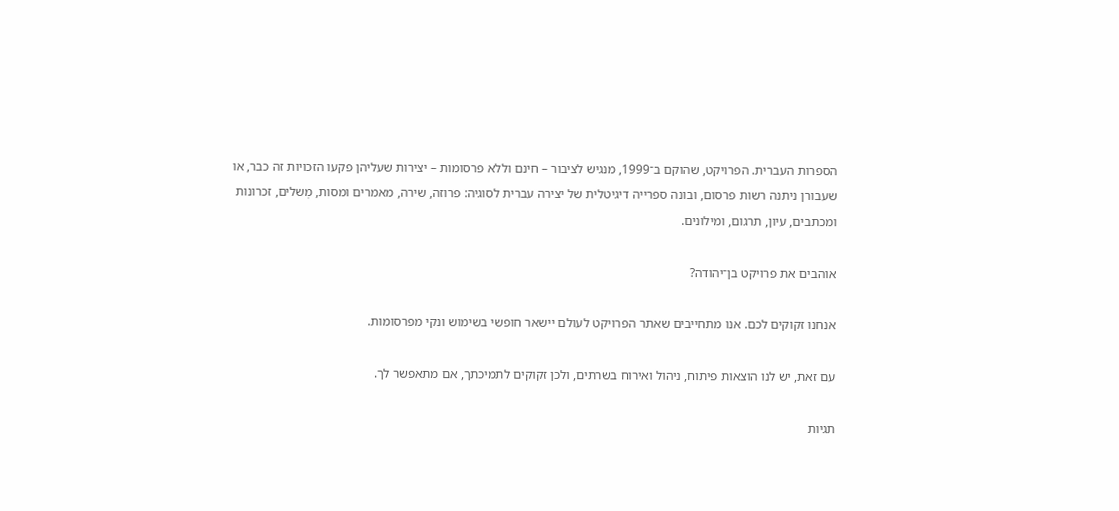הספרות העברית. הפרויקט, שהוקם ב־1999, מנגיש לציבור – חינם וללא פרסומות – יצירות שעליהן פקעו הזכויות זה כבר, או שעבורן ניתנה רשות פרסום, ובונה ספרייה דיגיטלית של יצירה עברית לסוגיה: פרוזה, שירה, מאמרים ומסות, מְשלים, זכרונות ומכתבים, עיון, תרגום, ומילונים.

אוהבים את פרויקט בן־יהודה?

אנחנו זקוקים לכם. אנו מתחייבים שאתר הפרויקט לעולם יישאר חופשי בשימוש ונקי מפרסומות.

עם זאת, יש לנו הוצאות פיתוח, ניהול ואירוח בשרתים, ולכן זקוקים לתמיכתך, אם מתאפשר לך.

תגיות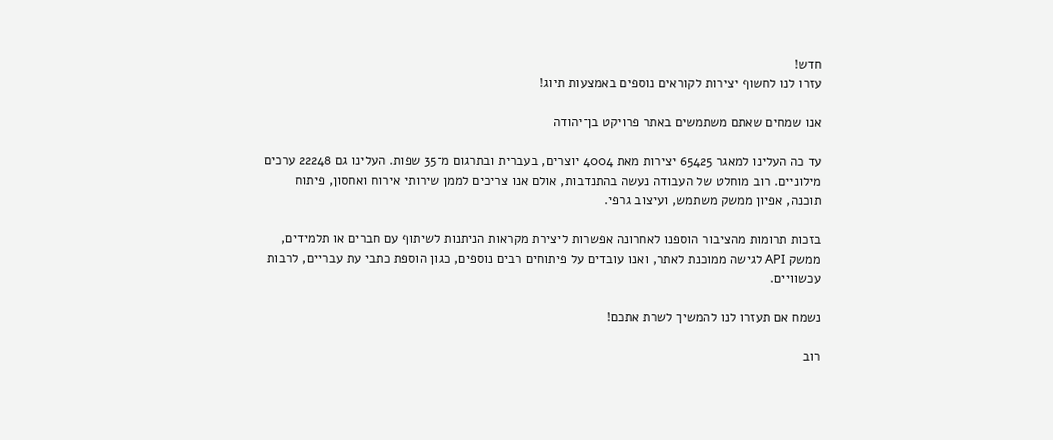חדש!
עזרו לנו לחשוף יצירות לקוראים נוספים באמצעות תיוג!

אנו שמחים שאתם משתמשים באתר פרויקט בן־יהודה

עד כה העלינו למאגר 65425 יצירות מאת 4004 יוצרים, בעברית ובתרגום מ־35 שפות. העלינו גם 22248 ערכים מילוניים. רוב מוחלט של העבודה נעשה בהתנדבות, אולם אנו צריכים לממן שירותי אירוח ואחסון, פיתוח תוכנה, אפיון ממשק משתמש, ועיצוב גרפי.

בזכות תרומות מהציבור הוספנו לאחרונה אפשרות ליצירת מקראות הניתנות לשיתוף עם חברים או תלמידים, ממשק API לגישה ממוכנת לאתר, ואנו עובדים על פיתוחים רבים נוספים, כגון הוספת כתבי עת עבריים, לרבות עכשוויים.

נשמח אם תעזרו לנו להמשיך לשרת אתכם!

רוב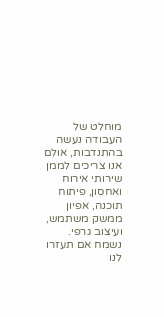מוחלט של העבודה נעשה בהתנדבות, אולם אנו צריכים לממן שירותי אירוח ואחסון, פיתוח תוכנה, אפיון ממשק משתמש, ועיצוב גרפי. נשמח אם תעזרו לנו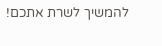להמשיך לשרת אתכם!